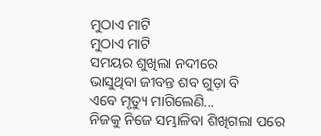ମୁଠାଏ ମାଟି
ମୁଠାଏ ମାଟି
ସମୟର ଶୁଖିଲା ନଦୀରେ
ଭାସୁଥିବା ଜୀବନ୍ତ ଶବ ଗୁଡ଼ା ବି
ଏବେ ମୃତ୍ୟୁ ମାଗିଲେଣି...
ନିଜକୁ ନିଜେ ସମ୍ଭାଳିବା ଶିଖିଗଲା ପରେ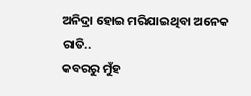ଅନିଦ୍ରା ହୋଇ ମରିଯାଇଥିବା ଅନେକ ରାତି..
କବରରୁ ମୁଁହ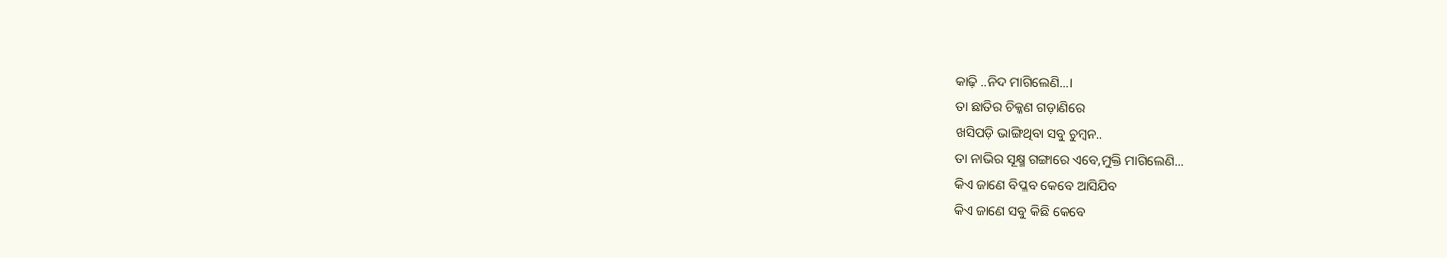କାଢ଼ି ..ନିଦ ମାଗିଲେଣି...।
ତା ଛାତିର ଚିକ୍କଣ ଗଡ଼ାଣିରେ
ଖସିପଡ଼ି ଭାଙ୍ଗିଥିବା ସବୁ ଚୁମ୍ବନ..
ତା ନାଭିର ସୂକ୍ଷ୍ମ ଗଙ୍ଗାରେ ଏବେ,ମୁକ୍ତି ମାଗିଲେଣି...
କିଏ ଜାଣେ ବିପ୍ଳବ କେବେ ଆସିଯିବ
କିଏ ଜାଣେ ସବୁ କିଛି କେବେ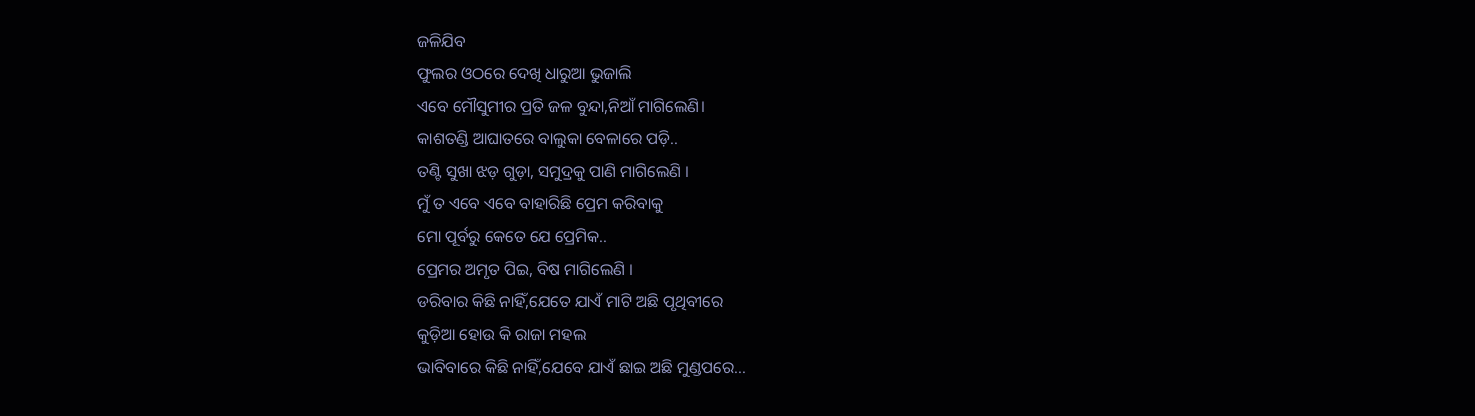ଜଳିଯିବ
ଫୁଲର ଓଠରେ ଦେଖି ଧାରୁଆ ଭୁଜାଲି
ଏବେ ମୌସୁମୀର ପ୍ରତି ଜଳ ବୁନ୍ଦା,ନିଆଁ ମାଗିଲେଣି।
କାଶତଣ୍ଡି ଆଘାତରେ ବାଲୁକା ବେଳାରେ ପଡ଼ି..
ତଣ୍ଟି ସୁଖା ଝଡ଼ ଗୁଡ଼ା, ସମୁଦ୍ରକୁ ପାଣି ମାଗିଲେଣି ।
ମୁଁ ତ ଏବେ ଏବେ ବାହାରିଛି ପ୍ରେମ କରିବାକୁ
ମୋ ପୂର୍ବରୁ କେତେ ଯେ ପ୍ରେମିକ..
ପ୍ରେମର ଅମୃତ ପିଇ, ବିଷ ମାଗିଲେଣି ।
ଡରିବାର କିଛି ନାହିଁ,ଯେତେ ଯାଏଁ ମାଟି ଅଛି ପୃଥିବୀରେ
କୁଡ଼ିଆ ହୋଉ କି ରାଜା ମହଲ
ଭାବିବାରେ କିଛି ନାହିଁ,ଯେବେ ଯାଏଁ ଛାଇ ଅଛି ମୁଣ୍ଡପରେ...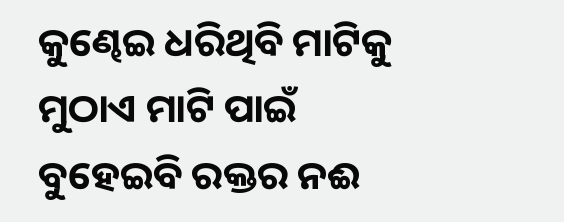କୁଣ୍ଢେଇ ଧରିଥିବି ମାଟିକୁ
ମୁଠାଏ ମାଟି ପାଇଁ
ବୁହେଇବି ରକ୍ତର ନଈ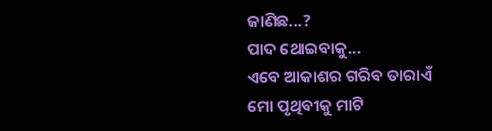ଜାଣିଛ...?
ପାଦ ଥୋଇବାକୁ...
ଏବେ ଆକାଶର ଗରିବ ତାରାଏଁ
ମୋ ପୃଥିବୀକୁ ମାଟି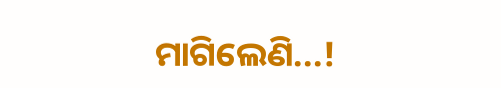ମାଗିଲେଣି...!